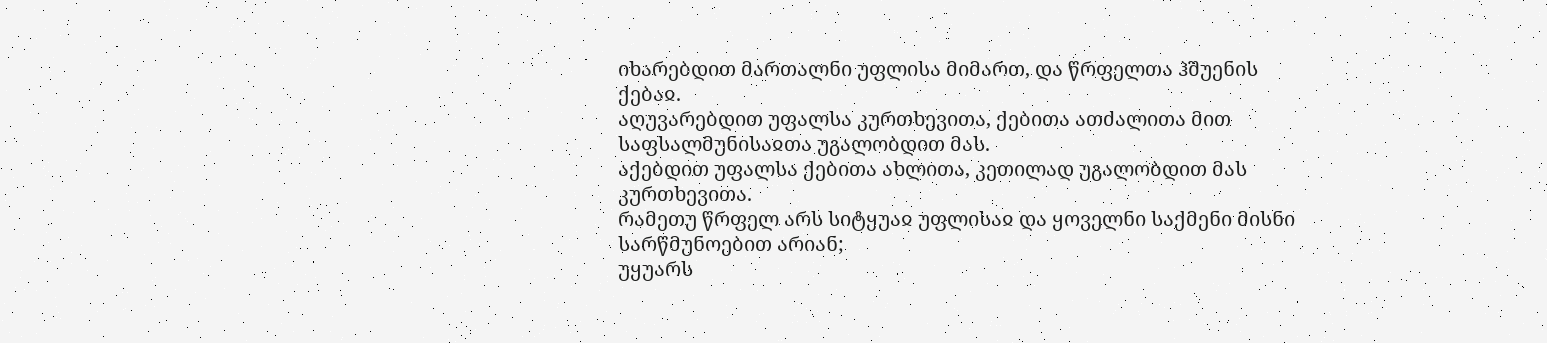იხარებდით მართალნი უფლისა მიმართ, და წრფელთა ჰშუენის ქებაჲ.
აღუვარებდით უფალსა კურთხევითა, ქებითა ათძალითა მით საფსალმუნისაჲთა უგალობდით მას.
აქებდით უფალსა ქებითა ახლითა, კეთილად უგალობდით მას კურთხევითა.
რამეთუ წრფელ არს სიტყუაჲ უფლისაჲ და ყოველნი საქმენი მისნი სარწმუნოებით არიან;
უყუარს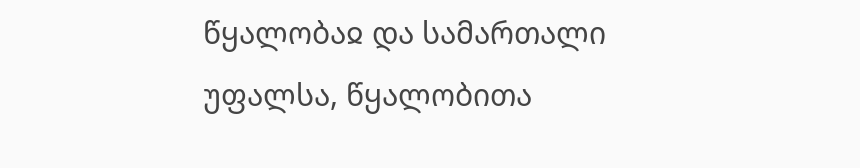წყალობაჲ და სამართალი უფალსა, წყალობითა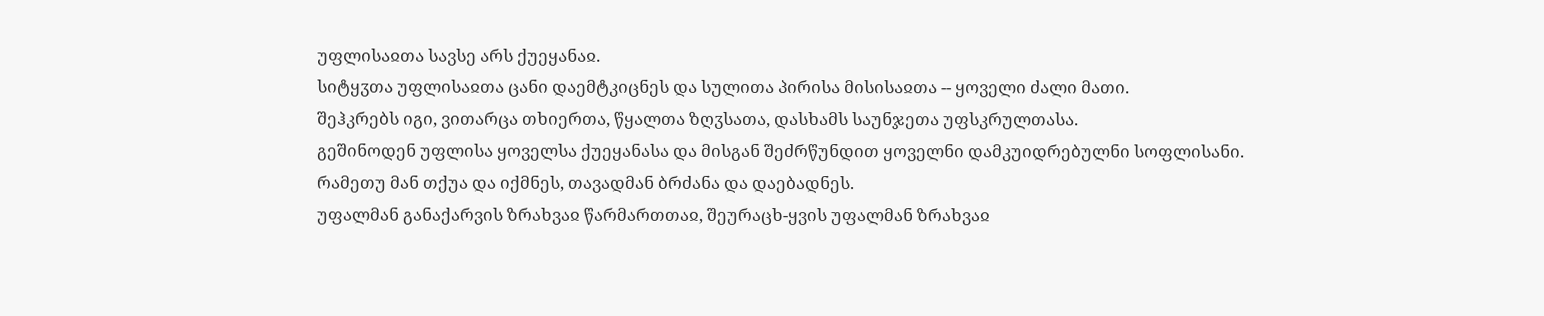უფლისაჲთა სავსე არს ქუეყანაჲ.
სიტყჳთა უფლისაჲთა ცანი დაემტკიცნეს და სულითა პირისა მისისაჲთა -- ყოველი ძალი მათი.
შეჰკრებს იგი, ვითარცა თხიერთა, წყალთა ზღჳსათა, დასხამს საუნჯეთა უფსკრულთასა.
გეშინოდენ უფლისა ყოველსა ქუეყანასა და მისგან შეძრწუნდით ყოველნი დამკუიდრებულნი სოფლისანი.
რამეთუ მან თქუა და იქმნეს, თავადმან ბრძანა და დაებადნეს.
უფალმან განაქარვის ზრახვაჲ წარმართთაჲ, შეურაცხ-ყვის უფალმან ზრახვაჲ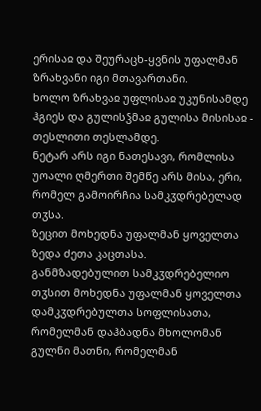ერისაჲ და შეურაცხ-ყვნის უფალმან ზრახვანი იგი მთავართანი.
ხოლო ზრახვაჲ უფლისაჲ უკუნისამდე ჰგიეს და გულისჴმაჲ გულისა მისისაჲ - თესლითი თესლამდე.
ნეტარ არს იგი ნათესავი, რომლისა უოალი ღმერთი შემწე არს მისა, ერი, რომელ გამოირჩია სამკჳდრებელად თჳსა.
ზეცით მოხედნა უფალმან ყოველთა ზედა ძეთა კაცთასა.
განმზადებულით სამკჳდრებელიო თჳსით მოხედნა უფალმან ყოველთა დამკჳდრებულთა სოფლისათა,
რომელმან დაჰბადნა მხოლომან გულნი მათნი, რომელმან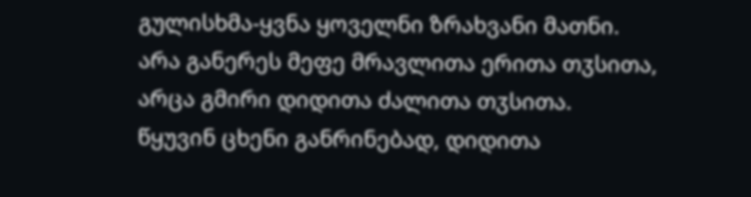გულისხმა-ყვნა ყოველნი ზრახვანი მათნი.
არა განერეს მეფე მრავლითა ერითა თჳსითა, არცა გმირი დიდითა ძალითა თჳსითა.
წყუვინ ცხენი განრინებად, დიდითა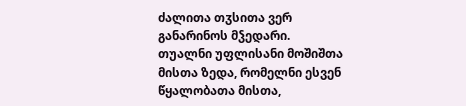ძალითა თჳსითა ვერ განარინოს მჴედარი.
თუალნი უფლისანი მოშიშთა მისთა ზედა, რომელნი ესვენ წყალობათა მისთა,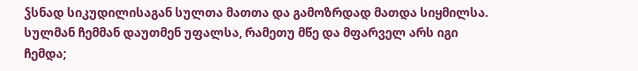ჴსნად სიკუდილისაგან სულთა მათთა და გამოზრდად მათდა სიყმილსა.
სულმან ჩემმან დაუთმენ უფალსა, რამეთუ მწე და მფარველ არს იგი ჩემდა;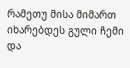რამეთუ მისა მიმართ იხარებდეს გული ჩემი და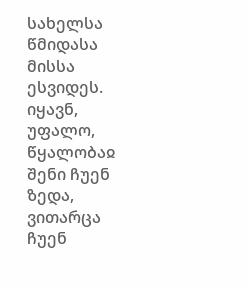სახელსა წმიდასა მისსა ესვიდეს.
იყავნ, უფალო, წყალობაჲ შენი ჩუენ ზედა, ვითარცა ჩუენ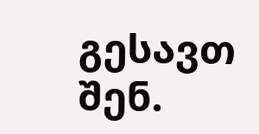გესავთ შენ.